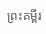ព្រះគម្ពីរ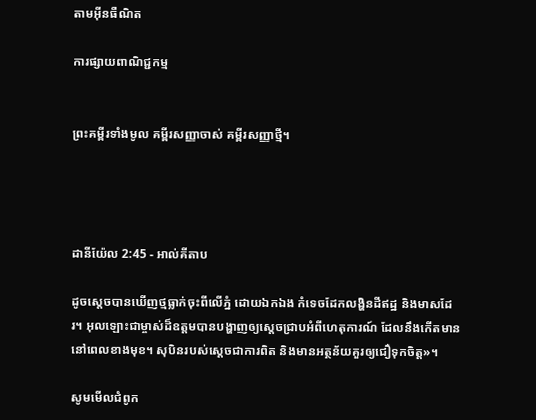តាមអ៊ីនធឺណិត

ការផ្សាយពាណិជ្ជកម្ម


ព្រះគម្ពីរទាំងមូល គម្ពីរសញ្ញាចាស់ គម្ពីរសញ្ញាថ្មី។




ដានី‌យ៉ែល 2:45 - អាល់គីតាប

ដូចស្តេចបានឃើញថ្មធ្លាក់ចុះពីលើភ្នំ ដោយឯក‌ឯង កំទេចដែកលង្ហិនដីឥដ្ឋ និងមាសដែរ។ អុលឡោះជាម្ចាស់ដ៏ឧត្ដមបានបង្ហាញឲ្យស្តេចជ្រាបអំពីហេតុ‌ការណ៍ ដែលនឹងកើតមាននៅពេលខាងមុខ។ សុបិនរបស់ស្តេចជាការពិត និងមានអត្ថ‌ន័យគួរឲ្យជឿទុកចិត្ត»។

សូមមើលជំពូក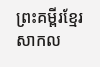ព្រះគម្ពីរខ្មែរសាកល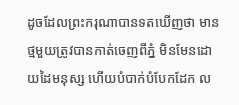ដូចដែលព្រះករុណាបានទតឃើញថា មានថ្មមួយត្រូវបានកាត់ចេញពីភ្នំ មិនមែនដោយដៃមនុស្ស ហើយបំបាក់បំបែកដែក ល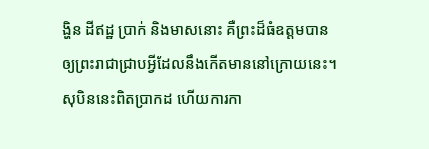ង្ហិន ដីឥដ្ឋ ប្រាក់ និងមាសនោះ គឺព្រះដ៏ធំឧត្ដមបានឲ្យព្រះរាជាជ្រាបអ្វីដែលនឹងកើតមាននៅក្រោយនេះ។ សុបិននេះពិតប្រាកដ ហើយការកា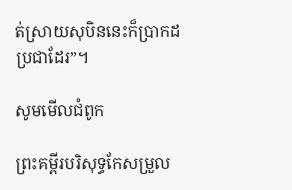ត់ស្រាយសុបិននេះក៏ប្រាកដប្រជាដែរ”។

សូមមើលជំពូក

ព្រះគម្ពីរបរិសុទ្ធកែសម្រួល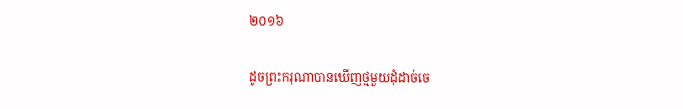២០១៦

ដូចព្រះករុណាបានឃើញថ្មមួយដុំដាច់ចេ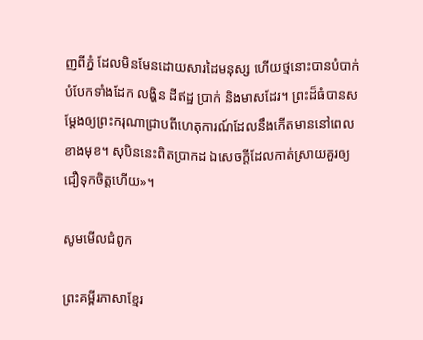ញពីភ្នំ ដែលមិនមែនដោយសារដៃមនុស្ស ហើយថ្មនោះបានបំបាក់បំបែកទាំងដែក លង្ហិន ដីឥដ្ឋ ប្រាក់ និងមាសដែរ។ ព្រះដ៏ធំបានសម្ដែងឲ្យព្រះ‌ករុណាជ្រាបពីហេតុ‌ការណ៍ដែលនឹងកើតមាននៅពេលខាងមុខ។ សុបិននេះពិតប្រាកដ ឯសេចក្ដីដែលកាត់ស្រាយគួរឲ្យជឿទុកចិត្តហើយ»។

សូមមើលជំពូក

ព្រះគម្ពីរភាសាខ្មែរ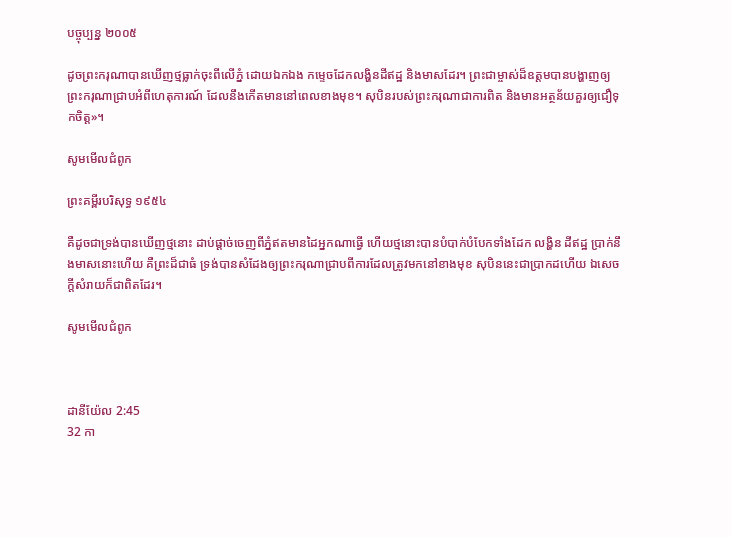បច្ចុប្បន្ន ២០០៥

ដូចព្រះ‌ករុណាបានឃើញថ្មធ្លាក់ចុះពីលើភ្នំ ដោយឯក‌ឯង កម្ទេចដែកលង្ហិនដីឥដ្ឋ និងមាសដែរ។ ព្រះ‌ជាម្ចាស់ដ៏ឧត្ដមបានបង្ហាញឲ្យព្រះ‌ករុណាជ្រាបអំពីហេតុ‌ការណ៍ ដែលនឹងកើតមាននៅពេលខាងមុខ។ សុបិនរបស់ព្រះ‌ករុណាជាការពិត និងមានអត្ថ‌ន័យគួរឲ្យជឿទុកចិត្ត»។

សូមមើលជំពូក

ព្រះគម្ពីរបរិសុទ្ធ ១៩៥៤

គឺដូចជាទ្រង់បានឃើញថ្មនោះ ដាប់ផ្តាច់ចេញពីភ្នំឥតមានដៃអ្នកណាធ្វើ ហើយថ្មនោះបានបំបាក់បំបែកទាំងដែក លង្ហិន ដីឥដ្ឋ ប្រាក់នឹងមាសនោះហើយ គឺព្រះដ៏ជាធំ ទ្រង់បានសំដែងឲ្យព្រះ‌ករុណាជ្រាបពីការដែលត្រូវមកនៅខាងមុខ សុបិននេះជាប្រាកដហើយ ឯសេចក្ដីសំរាយក៏ជាពិតដែរ។

សូមមើលជំពូក



ដានី‌យ៉ែល 2:45
32 កា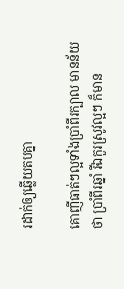រដាក់ឲ្យឆ្លើយតបគ្នា

គោញីធាត់ៗល្អទាំងប្រាំពីរក្បាល មានន័យថា ប្រាំពីរឆ្នាំ រីឯកួរស្រូវល្អៗ ក៏មាន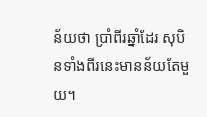ន័យថា ប្រាំពីរឆ្នាំដែរ សុបិនទាំងពីរនេះមានន័យតែមួយ។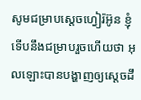សូមជម្រាបស្តេចហ្វៀរ៉អ៊ូន ខ្ញុំទើបនឹងជម្រាបរួចហើយថា អុលឡោះបានបង្ហាញឲ្យស្តេចដឹ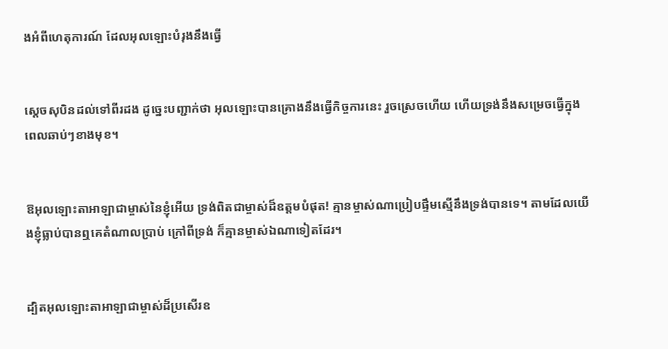ងអំពីហេតុ‌ការណ៍ ដែលអុលឡោះបំរុងនឹងធ្វើ


ស្តេចសុបិនដល់ទៅពីរដង ដូច្នេះបញ្ជាក់ថា អុលឡោះបានគ្រោងនឹងធ្វើកិច្ចការនេះ រួចស្រេចហើយ ហើយទ្រង់នឹងសម្រេចធ្វើក្នុងពេលឆាប់ៗខាងមុខ។


ឱអុលឡោះ‌តាអាឡាជាម្ចាស់នៃខ្ញុំអើយ ទ្រង់ពិតជាម្ចាស់ដ៏ឧត្តមបំផុត! គ្មានម្ចាស់ណាប្រៀបផ្ទឹមស្មើនឹងទ្រង់បានទេ។ តាមដែលយើងខ្ញុំធ្លាប់បានឮគេតំណាលប្រាប់ ក្រៅពីទ្រង់ ក៏គ្មានម្ចាស់ឯណាទៀតដែរ។


ដ្បិតអុលឡោះ‌តាអាឡាជាម្ចាស់ដ៏ប្រសើរឧ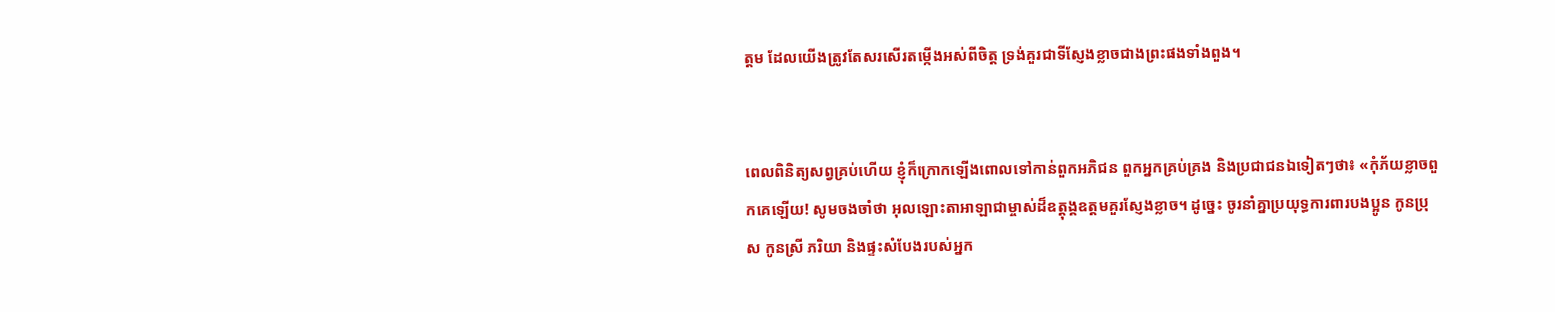ត្តម ដែលយើងត្រូវតែសរសើរតម្កើងអស់ពីចិត្ត ទ្រង់គួរជាទីស្ញែងខ្លាចជាងព្រះផងទាំងពួង។


ពេលពិនិត្យសព្វគ្រប់ហើយ ខ្ញុំក៏ក្រោកឡើងពោលទៅកាន់ពួកអភិជន ពួកអ្នកគ្រប់‌គ្រង និងប្រជា‌ជនឯទៀតៗថា៖ «កុំភ័យខ្លាចពួកគេឡើយ! សូមចងចាំថា អុលឡោះ‌តាអាឡាជាម្ចាស់ដ៏ឧត្ដុង្គ‌ឧត្ដមគួរស្ញែងខ្លាច។ ដូច្នេះ ចូរនាំគ្នាប្រយុទ្ធការ‌ពារបងប្អូន កូនប្រុស កូនស្រី ភរិយា និងផ្ទះសំបែងរបស់អ្នក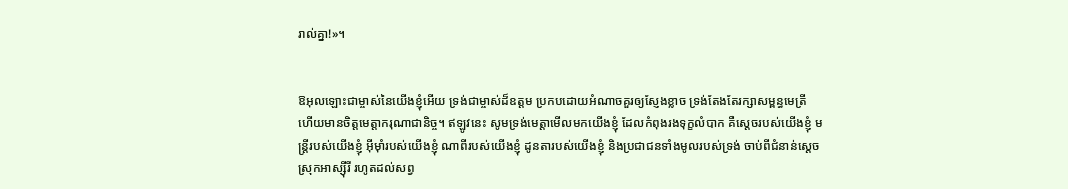រាល់គ្នា!»។


ឱអុលឡោះជាម្ចាស់នៃយើងខ្ញុំអើយ ទ្រង់ជាម្ចាស់ដ៏ឧត្ដម ប្រកបដោយអំណាចគួរឲ្យស្ញែងខ្លាច ទ្រង់តែងតែរក្សាសម្ពន្ធ‌មេត្រី ហើយមានចិត្តមេត្តា‌ករុណាជា‌និច្ច។ ឥឡូវនេះ សូមទ្រង់មេត្តាមើលមកយើងខ្ញុំ ដែលកំពុងរងទុក្ខលំបាក គឺស្ដេចរបស់យើងខ្ញុំ មន្ត្រីរបស់យើងខ្ញុំ អ៊ីមុាំរបស់យើងខ្ញុំ ណាពីរបស់យើងខ្ញុំ ដូន‌តារបស់យើងខ្ញុំ និងប្រជា‌ជនទាំងមូលរបស់ទ្រង់ ចាប់ពីជំនាន់ស្ដេចស្រុកអាស្ស៊ីរី រហូតដល់សព្វ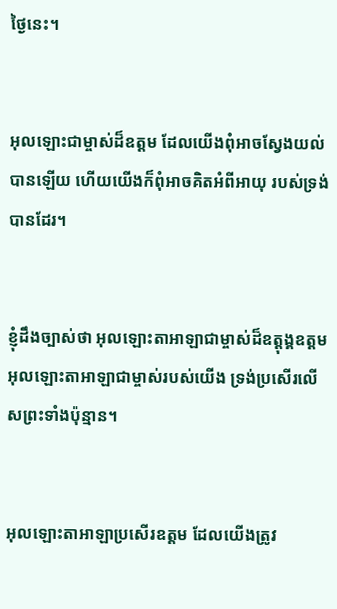ថ្ងៃនេះ។


អុលឡោះជាម្ចាស់ដ៏ឧត្ដម ដែលយើងពុំអាចស្វែងយល់បានឡើយ ហើយយើងក៏ពុំអាចគិតអំពីអាយុ របស់ទ្រង់បានដែរ។


ខ្ញុំដឹងច្បាស់ថា អុលឡោះ‌តាអាឡាជាម្ចាស់ដ៏ឧត្ដុង្គ‌ឧត្ដម អុលឡោះ‌តាអាឡាជាម្ចាស់របស់យើង ទ្រង់ប្រសើរលើសព្រះទាំងប៉ុន្មាន។


អុលឡោះ‌តាអាឡាប្រសើរឧត្ដម ដែលយើងត្រូវ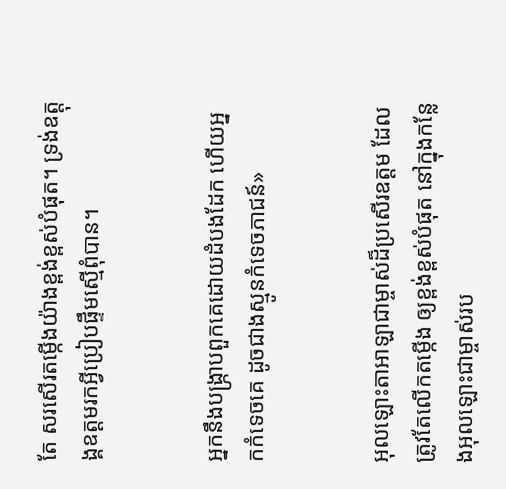តែ សរសើរតម្កើងយ៉ាងខ្ពង់‌ខ្ពស់បំផុត។ ទ្រង់ឧត្ដុង្គ‌ឧត្ដមរកអ្វីប្រៀបផ្ទឹមស្មើពុំបាន។


អ្នកនឹងបង្ក្រាបពួកគេដោយដំបងដែក ហើយអ្នកកំទេចគេ ដូចជាងស្មូនកំទេចភាជន៍»


អុលឡោះ‌តាអាឡាជាម្ចាស់ដ៏ប្រសើរឧត្ដម ដែលត្រូវតែលើកតម្កើង ឲ្យខ្ពង់‌ខ្ពស់បំផុត នៅក្នុងកន្លែងអុលឡោះជាម្ចាស់រប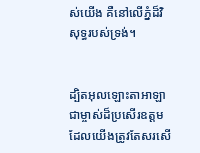ស់យើង គឺនៅលើភ្នំដ៏‌វិសុទ្ធរបស់ទ្រង់។


ដ្បិតអុលឡោះ‌តាអាឡាជាម្ចាស់ដ៏ប្រសើរឧត្ដម ដែលយើងត្រូវតែសរសើ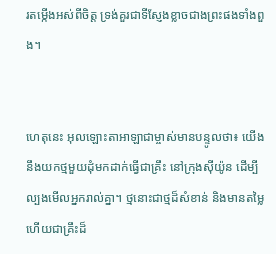រតម្កើងអស់ពីចិត្ត ទ្រង់គួរជាទីស្ញែងខ្លាចជាងព្រះផងទាំងពួង។


ហេតុនេះ អុលឡោះ‌តាអាឡាជាម្ចាស់មានបន្ទូលថា៖ យើងនឹងយកថ្មមួយដុំមកដាក់ធ្វើជាគ្រឹះ នៅក្រុងស៊ីយ៉ូន ដើម្បីល្បងមើលអ្នករាល់គ្នា។ ថ្មនោះជាថ្មដ៏សំខាន់ និងមានតម្លៃ ហើយជាគ្រឹះដ៏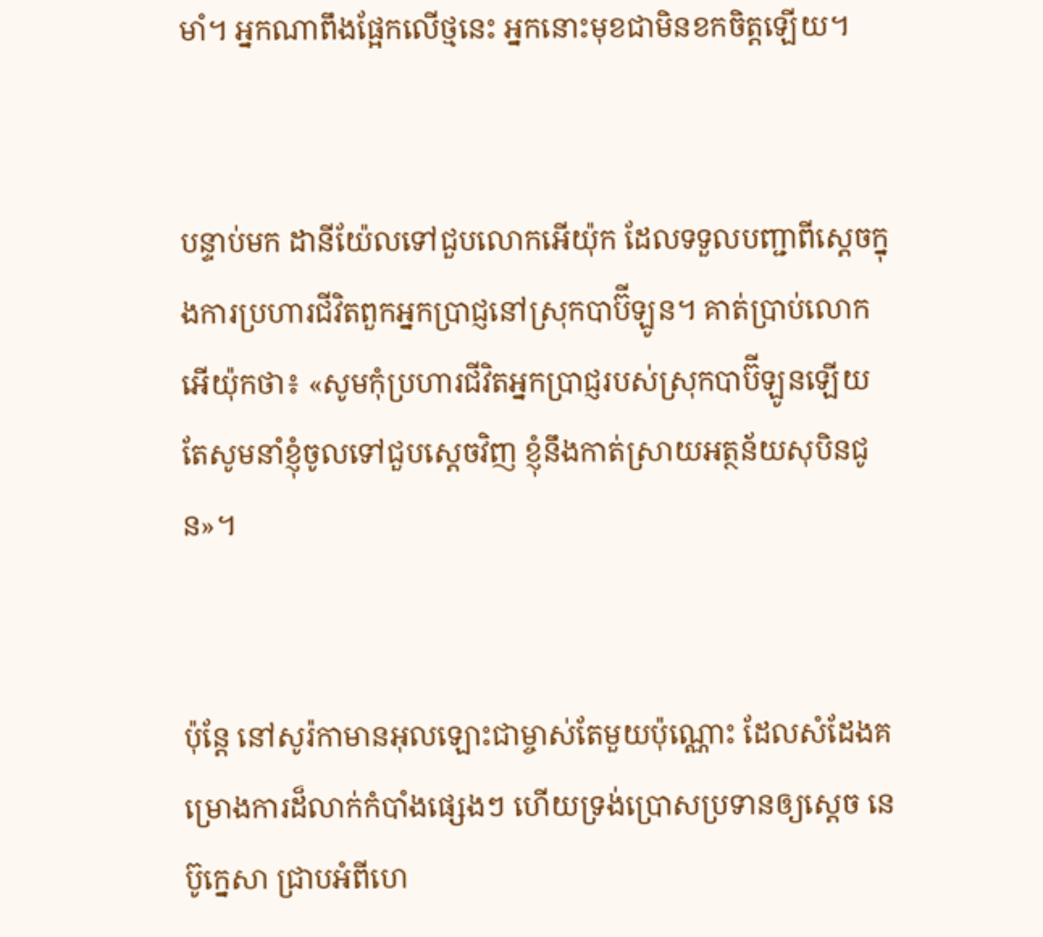មាំ។ អ្នកណាពឹងផ្អែកលើថ្មនេះ អ្នកនោះមុខជាមិនខកចិត្តឡើយ។


បន្ទាប់មក ដានី‌យ៉ែលទៅជួបលោកអើយ៉ុក ដែលទទួលបញ្ជាពីស្ដេចក្នុងការប្រហារជីវិតពួកអ្នកប្រាជ្ញនៅស្រុកបាប៊ី‌ឡូន។ គាត់ប្រាប់លោកអើយ៉ុកថា៖ «សូមកុំប្រហារជីវិតអ្នកប្រាជ្ញរបស់ស្រុកបាប៊ី‌ឡូនឡើយ តែសូមនាំខ្ញុំចូលទៅជួបស្តេចវិញ ខ្ញុំនឹងកាត់ស្រាយអត្ថ‌ន័យសុបិនជូន»។


ប៉ុន្តែ នៅសូរ៉កាមានអុលឡោះជាម្ចាស់តែមួយប៉ុណ្ណោះ ដែលសំដែងគម្រោង‌ការដ៏លាក់កំបាំងផ្សេងៗ ហើយទ្រង់ប្រោសប្រទានឲ្យស្តេច នេប៊ូ‌ក្នេសា ជ្រាបអំពីហេ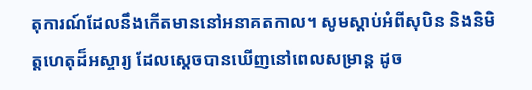តុ‌ការណ៍ដែលនឹងកើតមាននៅអនាគត‌កាល។ សូមស្តាប់អំពីសុបិន និងនិមិត្ត‌ហេតុដ៏អស្ចារ្យ ដែលស្តេចបានឃើញនៅពេលសម្រាន្ត ដូច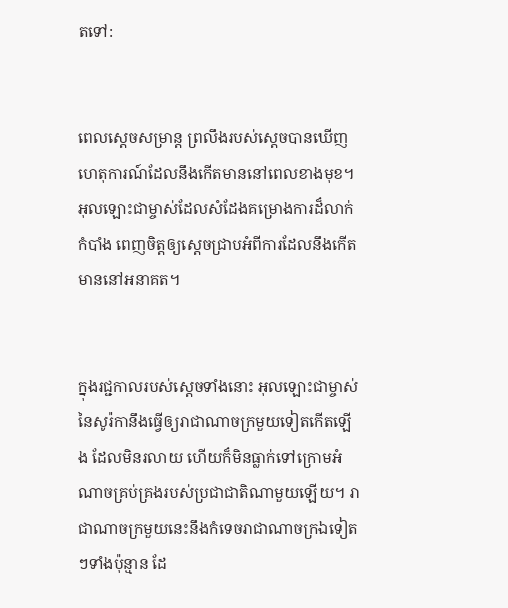តទៅ:


ពេលស្តេចសម្រាន្ត ព្រលឹងរបស់ស្តេចបានឃើញហេតុ‌ការណ៍ដែលនឹងកើតមាននៅពេលខាងមុខ។ អុលឡោះជាម្ចាស់ដែលសំដែងគម្រោង‌ការដ៏លាក់កំបាំង ពេញចិត្តឲ្យស្តេចជ្រាបអំពីការដែលនឹងកើតមាននៅអនាគត។


ក្នុងរជ្ជកាលរបស់ស្តេចទាំងនោះ អុលឡោះជាម្ចាស់នៃសូរ៉កានឹងធ្វើឲ្យរាជា‌ណាចក្រមួយទៀតកើតឡើង ដែលមិនរលាយ ហើយក៏មិនធ្លាក់ទៅក្រោមអំណាចគ្រប់‌គ្រងរបស់ប្រជា‌ជាតិណាមួយឡើយ។ រាជា‌ណាចក្រមួយនេះនឹងកំទេចរាជា‌ណាចក្រឯទៀតៗទាំងប៉ុន្មាន ដែ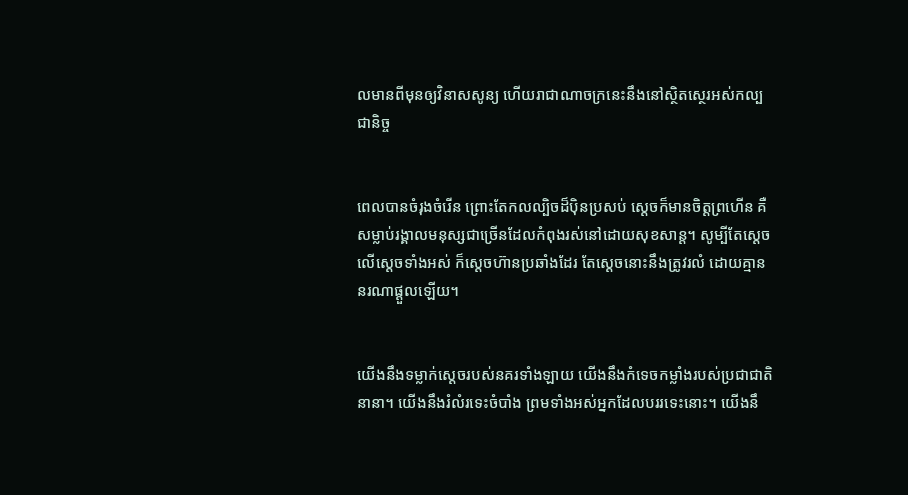លមានពីមុនឲ្យវិនាសសូន្យ ហើយរាជា‌ណាចក្រនេះនឹងនៅស្ថិត‌ស្ថេរអស់‌កល្បជានិច្ច


ពេលបានចំរុង‌ចំរើន ព្រោះតែកល‌ល្បិចដ៏ប៉ិន‌ប្រសប់ ស្ដេចក៏មានចិត្តព្រហើន គឺសម្លាប់រង្គាលមនុស្សជាច្រើនដែលកំពុងរស់នៅដោយសុខ‌សាន្ត។ សូម្បីតែស្តេចលើស្តេចទាំងអស់ ក៏ស្ដេចហ៊ានប្រឆាំងដែរ តែស្ដេចនោះនឹងត្រូវរលំ ដោយគ្មាននរណាផ្ដួលឡើយ។


យើងនឹងទម្លាក់ស្ដេចរបស់នគរទាំង‌ឡាយ យើងនឹងកំទេចកម្លាំងរបស់ប្រជា‌ជាតិនានា។ យើងនឹងរំលំរទេះចំបាំង ព្រមទាំងអស់អ្នកដែលបររទេះនោះ។ យើងនឹ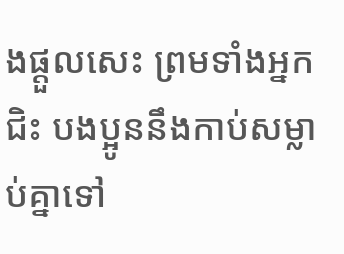ងផ្ដួលសេះ ព្រមទាំងអ្នកជិះ បងប្អូននឹងកាប់សម្លាប់គ្នាទៅ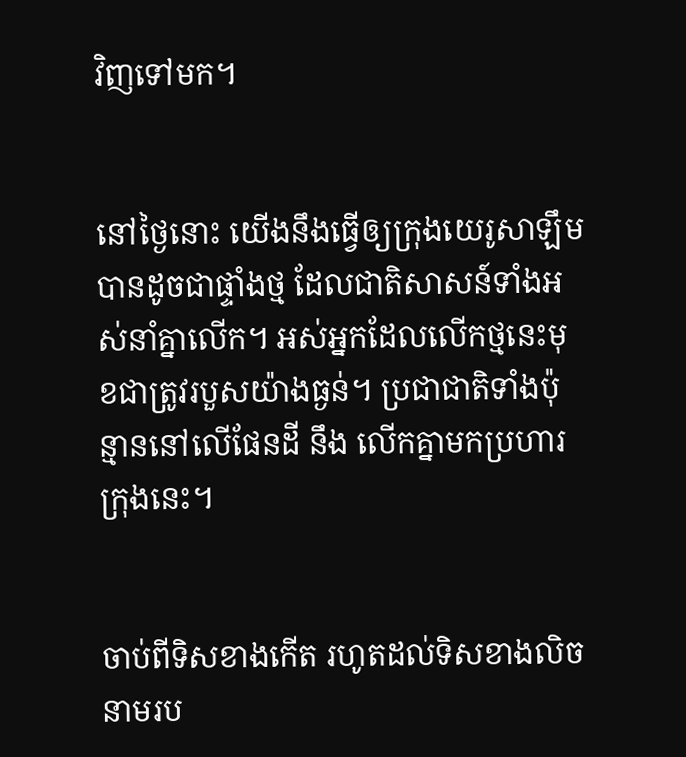វិញទៅមក។


នៅថ្ងៃនោះ យើងនឹងធ្វើឲ្យក្រុងយេរូ‌សាឡឹមបានដូចជាផ្ទាំងថ្ម ដែលជាតិសាសន៍ទាំងអស់នាំគ្នាលើក។ អស់អ្នកដែលលើកថ្មនេះមុខជាត្រូវរបួសយ៉ាងធ្ងន់។ ប្រជា‌ជាតិទាំងប៉ុន្មាននៅលើផែនដី នឹង លើកគ្នាមកប្រហារក្រុងនេះ។


ចាប់ពីទិសខាងកើត រហូតដល់ទិសខាងលិច នាមរប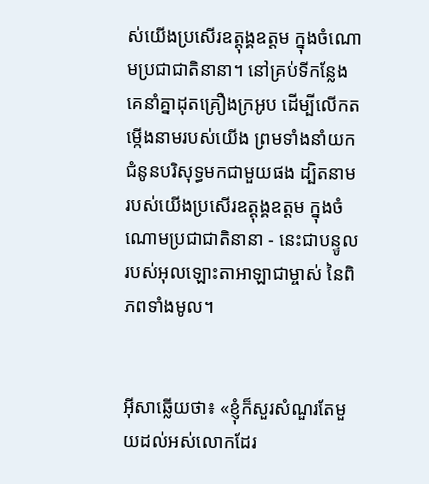ស់យើងប្រសើរឧត្ដុង្គ‌ឧត្ដម ក្នុងចំណោមប្រជា‌ជាតិនានា។ នៅគ្រប់ទីកន្លែង គេនាំគ្នាដុតគ្រឿងក្រអូប ដើម្បីលើកតម្កើងនាមរបស់យើង ព្រមទាំងនាំយកជំនូនបរិសុទ្ធមកជាមួយផង ដ្បិតនាមរបស់យើងប្រសើរឧត្ដុង្គ‌ឧត្ដម ក្នុងចំណោមប្រជា‌ជាតិនានា - នេះជាបន្ទូលរបស់អុលឡោះ‌តាអាឡាជាម្ចាស់ នៃពិភពទាំងមូល។


អ៊ីសាឆ្លើយថា៖ «ខ្ញុំក៏សួរសំណួរតែមួយដល់អស់លោកដែរ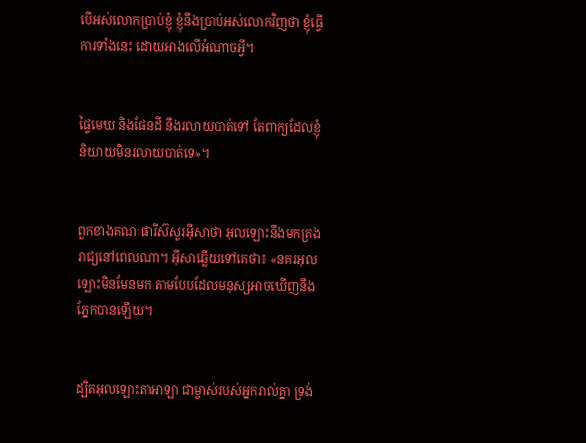បើអស់លោកប្រាប់ខ្ញុំ ខ្ញុំនឹងប្រាប់អស់លោកវិញថា ខ្ញុំធ្វើការទាំងនេះ ដោយអាងលើអំណាចអ្វី។


ផ្ទៃមេឃ និងផែនដី នឹងរលាយបាត់ទៅ តែពាក្យដែលខ្ញុំនិយាយមិនរលាយបាត់ទេ»។


ពួកខាងគណៈ‌ផារីស៊សួរអ៊ីសាថា អុលឡោះនឹងមកគ្រងរាជ្យនៅពេលណា។ អ៊ីសាឆ្លើយទៅគេថា៖ «នគរអុលឡោះមិនមែនមក តាមបែបដែលមនុស្សអាចឃើញនឹងភ្នែកបានឡើយ។


ដ្បិតអុលឡោះ‌តាអាឡា ជាម្ចាស់របស់អ្នករាល់គ្នា ទ្រង់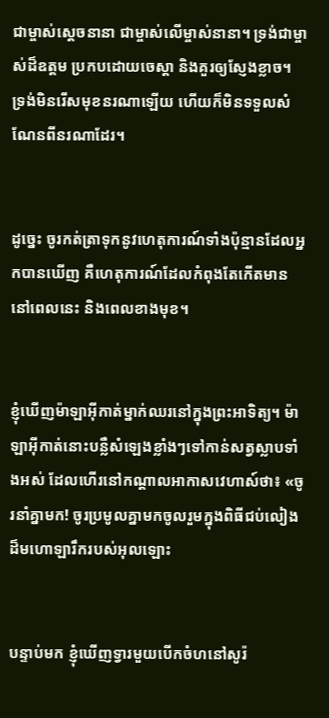ជាម្ចាស់ស្តេចនានា ជាម្ចាស់លើម្ចាស់នានា។ ទ្រង់ជាម្ចាស់ដ៏ឧត្តម ប្រកបដោយចេស្តា និងគួរឲ្យស្ញែងខ្លាច។ ទ្រង់មិនរើសមុខនរណាឡើយ ហើយក៏មិនទទួលសំណែនពីនរណាដែរ។


ដូច្នេះ ចូរកត់‌ត្រាទុកនូវហេតុ‌ការណ៍ទាំងប៉ុន្មានដែលអ្នកបានឃើញ គឺហេតុ‌ការណ៍ដែលកំពុងតែកើតមាននៅពេលនេះ និងពេលខាងមុខ។


ខ្ញុំឃើញម៉ាឡា‌អ៊ីកាត់ម្នាក់ឈរនៅក្នុងព្រះ‌អាទិត្យ។ ម៉ាឡា‌អ៊ីកាត់នោះបន្លឺសំឡេងខ្លាំងៗទៅកាន់សត្វស្លាបទាំងអស់ ដែលហើរនៅកណ្ដាលអាកាសវេហាស៍ថា៖ «ចូរនាំគ្នាមក! ចូរប្រមូលគ្នាមកចូលរួមក្នុងពិធីជប់‌លៀងដ៏មហោ‌ឡារឹករបស់អុលឡោះ


បន្ទាប់មក ខ្ញុំឃើញទ្វារមួយបើកចំហនៅសូរ៉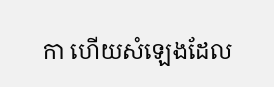កា ហើយសំឡេងដែល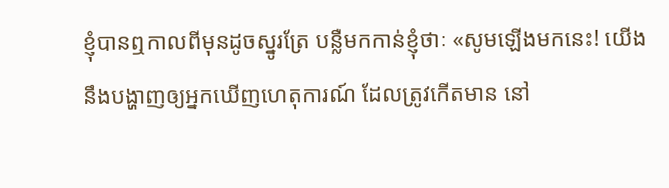ខ្ញុំបានឮកាលពីមុនដូចស្នូរត្រែ បន្លឺមកកាន់ខ្ញុំថាៈ «សូមឡើងមកនេះ! យើងនឹងបង្ហាញឲ្យអ្នកឃើញហេតុ‌ការណ៍ ដែលត្រូវកើតមាន នៅ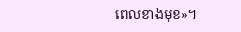ពេលខាងមុខ»។